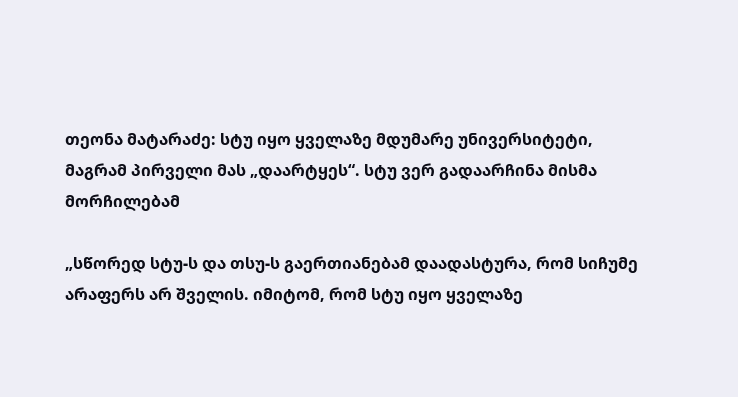თეონა მატარაძე: სტუ იყო ყველაზე მდუმარე უნივერსიტეტი, მაგრამ პირველი მას „დაარტყეს“. სტუ ვერ გადაარჩინა მისმა მორჩილებამ

„სწორედ სტუ-ს და თსუ-ს გაერთიანებამ დაადასტურა, რომ სიჩუმე არაფერს არ შველის. იმიტომ, რომ სტუ იყო ყველაზე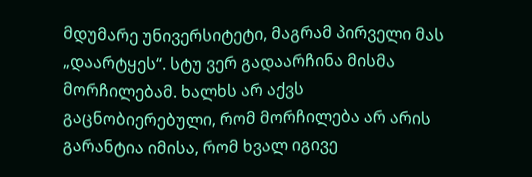მდუმარე უნივერსიტეტი, მაგრამ პირველი მას „დაარტყეს“. სტუ ვერ გადაარჩინა მისმა მორჩილებამ. ხალხს არ აქვს გაცნობიერებული, რომ მორჩილება არ არის გარანტია იმისა, რომ ხვალ იგივე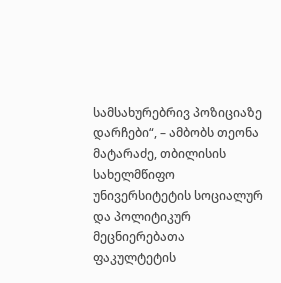სამსახურებრივ პოზიციაზე დარჩები“, – ამბობს თეონა მატარაძე, თბილისის სახელმწიფო უნივერსიტეტის სოციალურ და პოლიტიკურ მეცნიერებათა ფაკულტეტის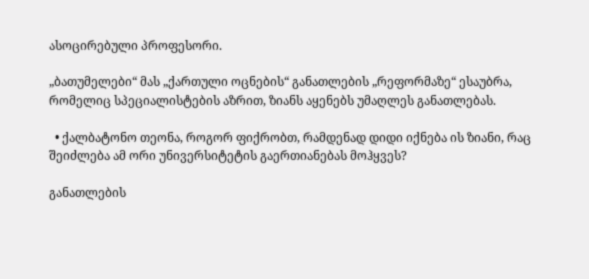ასოცირებული პროფესორი.

„ბათუმელები“ მას „ქართული ოცნების“ განათლების „რეფორმაზე“ ესაუბრა, რომელიც სპეციალისტების აზრით, ზიანს აყენებს უმაღლეს განათლებას.

  • ქალბატონო თეონა, როგორ ფიქრობთ, რამდენად დიდი იქნება ის ზიანი, რაც შეიძლება ამ ორი უნივერსიტეტის გაერთიანებას მოჰყვეს?

განათლების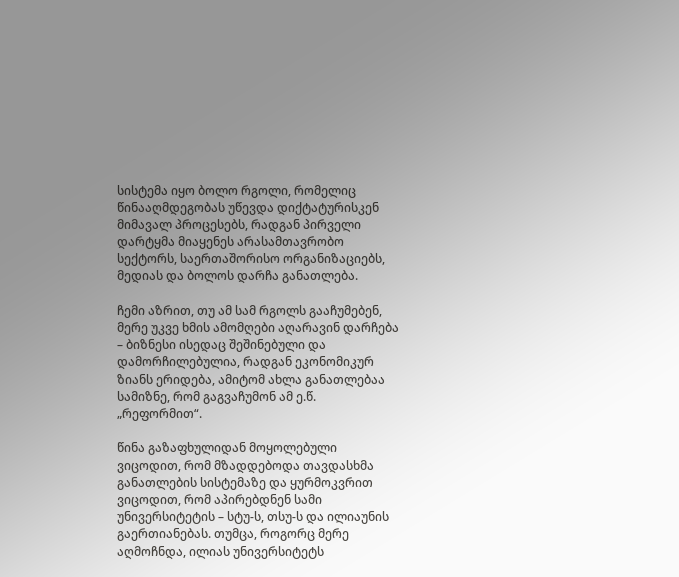სისტემა იყო ბოლო რგოლი, რომელიც წინააღმდეგობას უწევდა დიქტატურისკენ მიმავალ პროცესებს, რადგან პირველი დარტყმა მიაყენეს არასამთავრობო სექტორს, საერთაშორისო ორგანიზაციებს, მედიას და ბოლოს დარჩა განათლება.

ჩემი აზრით, თუ ამ სამ რგოლს გააჩუმებენ, მერე უკვე ხმის ამომღები აღარავინ დარჩება – ბიზნესი ისედაც შეშინებული და დამორჩილებულია, რადგან ეკონომიკურ ზიანს ერიდება, ამიტომ ახლა განათლებაა სამიზნე, რომ გაგვაჩუმონ ამ ე.წ. „რეფორმით“.

წინა გაზაფხულიდან მოყოლებული ვიცოდით, რომ მზადდებოდა თავდასხმა განათლების სისტემაზე და ყურმოკვრით ვიცოდით, რომ აპირებდნენ სამი უნივერსიტეტის – სტუ-ს, თსუ-ს და ილიაუნის გაერთიანებას. თუმცა, როგორც მერე აღმოჩნდა, ილიას უნივერსიტეტს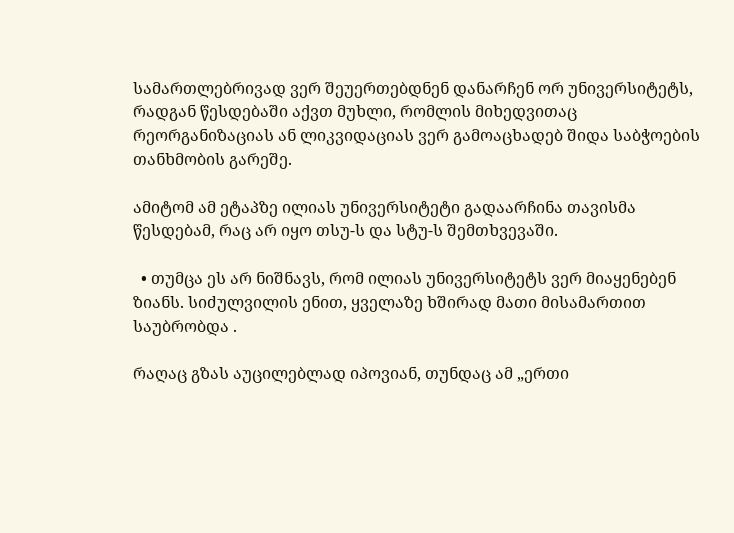სამართლებრივად ვერ შეუერთებდნენ დანარჩენ ორ უნივერსიტეტს, რადგან წესდებაში აქვთ მუხლი, რომლის მიხედვითაც რეორგანიზაციას ან ლიკვიდაციას ვერ გამოაცხადებ შიდა საბჭოების თანხმობის გარეშე.

ამიტომ ამ ეტაპზე ილიას უნივერსიტეტი გადაარჩინა თავისმა წესდებამ, რაც არ იყო თსუ-ს და სტუ-ს შემთხვევაში.

  • თუმცა ეს არ ნიშნავს, რომ ილიას უნივერსიტეტს ვერ მიაყენებენ ზიანს. სიძულვილის ენით, ყველაზე ხშირად მათი მისამართით საუბრობდა .

რაღაც გზას აუცილებლად იპოვიან, თუნდაც ამ „ერთი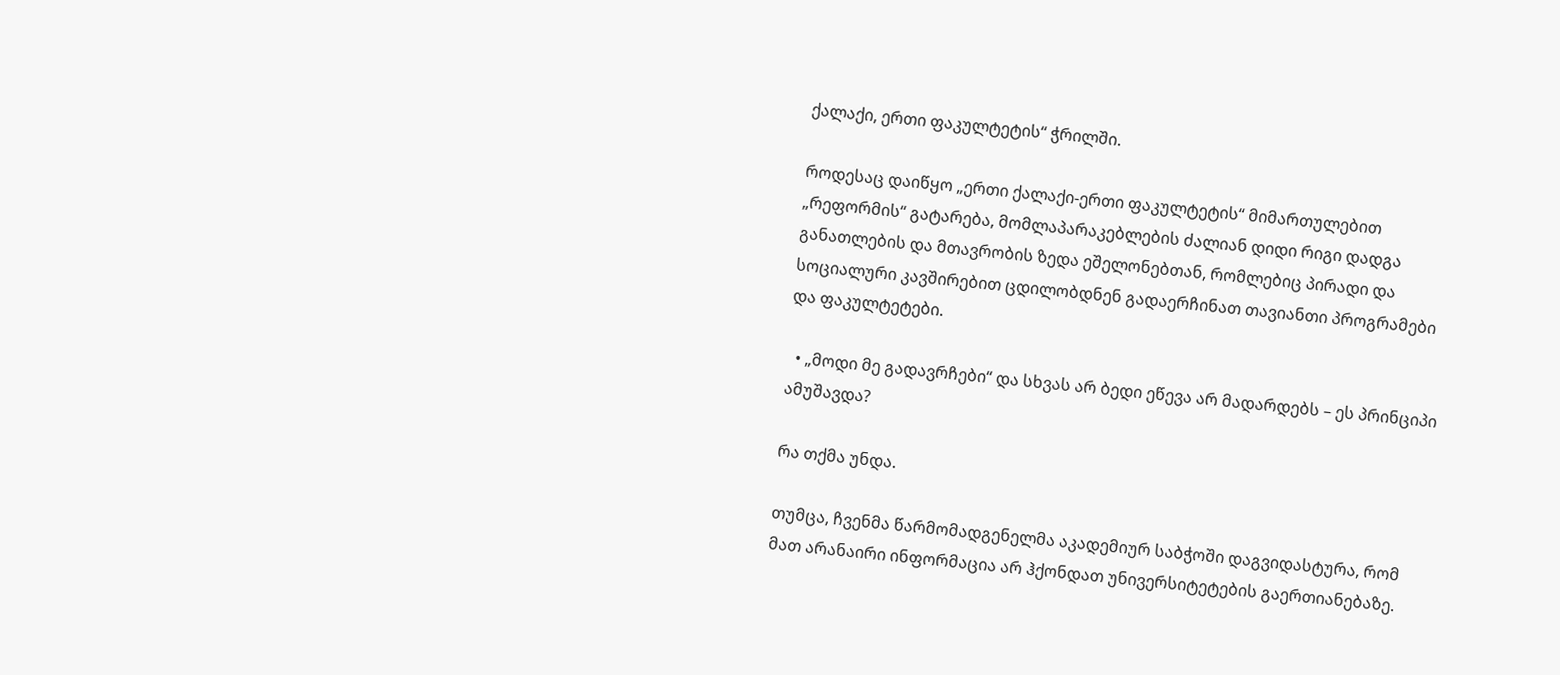ქალაქი, ერთი ფაკულტეტის“ ჭრილში.

როდესაც დაიწყო „ერთი ქალაქი-ერთი ფაკულტეტის“ მიმართულებით „რეფორმის“ გატარება, მომლაპარაკებლების ძალიან დიდი რიგი დადგა განათლების და მთავრობის ზედა ეშელონებთან, რომლებიც პირადი და სოციალური კავშირებით ცდილობდნენ გადაერჩინათ თავიანთი პროგრამები და ფაკულტეტები.

  • „მოდი მე გადავრჩები“ და სხვას არ ბედი ეწევა არ მადარდებს – ეს პრინციპი ამუშავდა?

რა თქმა უნდა.

თუმცა, ჩვენმა წარმომადგენელმა აკადემიურ საბჭოში დაგვიდასტურა, რომ მათ არანაირი ინფორმაცია არ ჰქონდათ უნივერსიტეტების გაერთიანებაზე.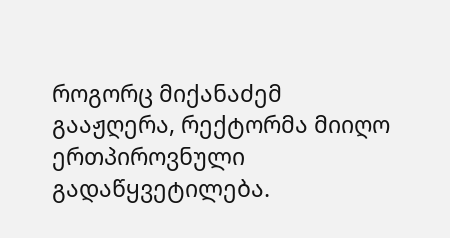როგორც მიქანაძემ გააჟღერა, რექტორმა მიიღო ერთპიროვნული გადაწყვეტილება.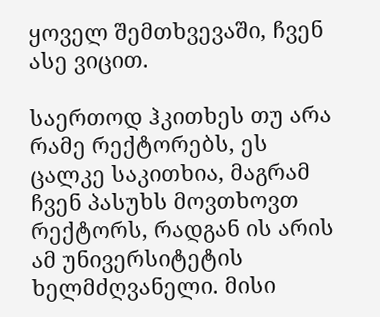ყოველ შემთხვევაში, ჩვენ ასე ვიცით.

საერთოდ ჰკითხეს თუ არა რამე რექტორებს, ეს ცალკე საკითხია, მაგრამ ჩვენ პასუხს მოვთხოვთ რექტორს, რადგან ის არის ამ უნივერსიტეტის ხელმძღვანელი. მისი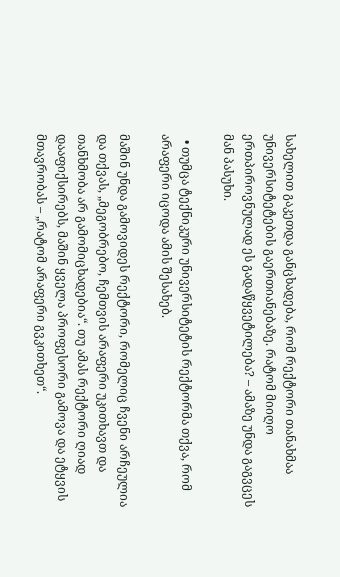სახელით გაკეთდა განცხადება, რომ რექტორი თანახმაა უნივერსიტეტების გაერთიანებაზე. რატომ მიიღო ერთპიროვნულად ეს გადაწყვეტილება? – ამაზე უნდა გაგვცეს მან პასუხი.

  • თუმცა ტექნიკური უნივერსიტეტის რექტორმა თქვა, რომ არაფერი იცოდა ამის შესახებ.

მაშინ უნდა გამოვიდეს რექტორი, რომელიც ჩვენი არჩეულია და თქვას, „მეგობრებო, ჩემთვის არაფერი უკითხავთ და თანხმობა არ გამომიცხადებია“. თუ ამას რექტორი ღიად დააფიქსირებს, მაშინ ყველა პროფესორი გამოვა და ეტყვის მთავრობას – „რატომ არაფერი გვკითხეთ“.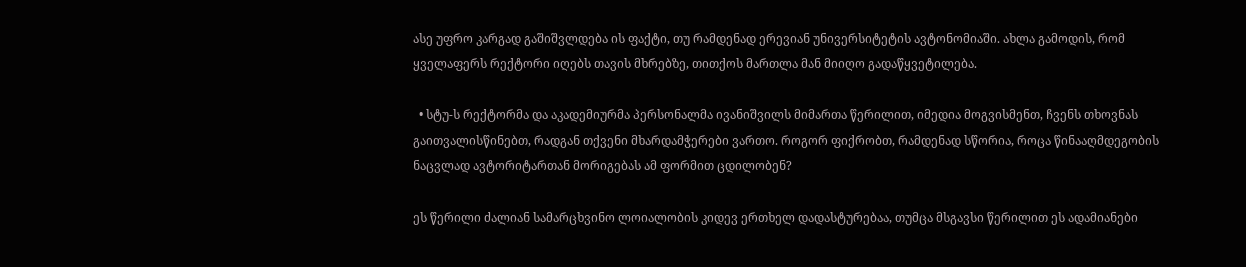ასე უფრო კარგად გაშიშვლდება ის ფაქტი, თუ რამდენად ერევიან უნივერსიტეტის ავტონომიაში. ახლა გამოდის, რომ ყველაფერს რექტორი იღებს თავის მხრებზე, თითქოს მართლა მან მიიღო გადაწყვეტილება.

  • სტუ-ს რექტორმა და აკადემიურმა პერსონალმა ივანიშვილს მიმართა წერილით, იმედია მოგვისმენთ, ჩვენს თხოვნას გაითვალისწინებთ, რადგან თქვენი მხარდამჭერები ვართო. როგორ ფიქრობთ, რამდენად სწორია, როცა წინააღმდეგობის ნაცვლად ავტორიტართან მორიგებას ამ ფორმით ცდილობენ?

ეს წერილი ძალიან სამარცხვინო ლოიალობის კიდევ ერთხელ დადასტურებაა, თუმცა მსგავსი წერილით ეს ადამიანები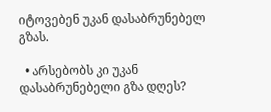იტოვებენ უკან დასაბრუნებელ გზას.

  • არსებობს კი უკან დასაბრუნებელი გზა დღეს?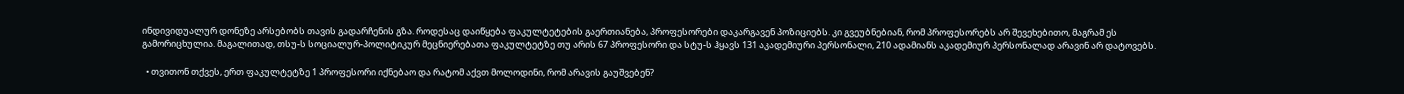ინდივიდუალურ დონეზე არსებობს თავის გადარჩენის გზა. როდესაც დაიწყება ფაკულტეტების გაერთიანება, პროფესორები დაკარგავენ პოზიციებს. კი გვეუბნებიან, რომ პროფესორებს არ შევეხებითო, მაგრამ ეს გამორიცხულია. მაგალითად, თსუ-ს სოციალურ-პოლიტიკურ მეცნიერებათა ფაკულტეტზე თუ არის 67 პროფესორი და სტუ-ს ჰყავს 131 აკადემიური პერსონალი, 210 ადამიანს აკადემიურ პერსონალად არავინ არ დატოვებს.

  • თვითონ თქვეს, ერთ ფაკულტეტზე 1 პროფესორი იქნებაო და რატომ აქვთ მოლოდინი, რომ არავის გაუშვებენ?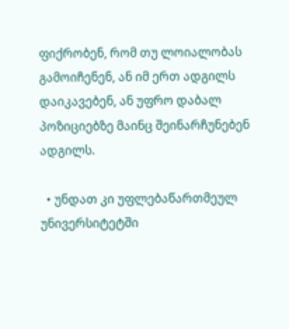ფიქრობენ, რომ თუ ლოიალობას გამოიჩენენ, ან იმ ერთ ადგილს დაიკავებენ, ან უფრო დაბალ პოზიციებზე მაინც შეინარჩუნებენ ადგილს.

  • უნდათ კი უფლებაწართმეულ უნივერსიტეტში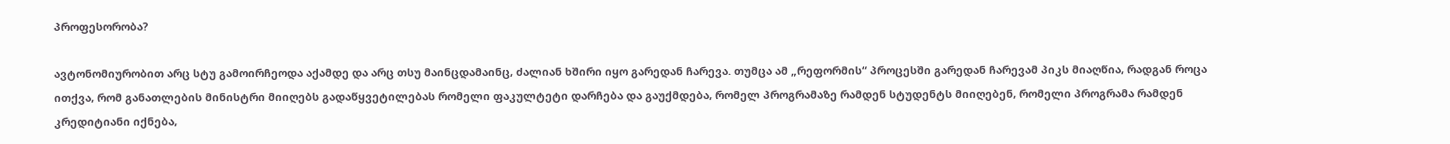პროფესორობა?

ავტონომიურობით არც სტუ გამოირჩეოდა აქამდე და არც თსუ მაინცდამაინც, ძალიან ხშირი იყო გარედან ჩარევა. თუმცა ამ „რეფორმის“ პროცესში გარედან ჩარევამ პიკს მიაღწია, რადგან როცა ითქვა, რომ განათლების მინისტრი მიიღებს გადაწყვეტილებას რომელი ფაკულტეტი დარჩება და გაუქმდება, რომელ პროგრამაზე რამდენ სტუდენტს მიიღებენ, რომელი პროგრამა რამდენ კრედიტიანი იქნება,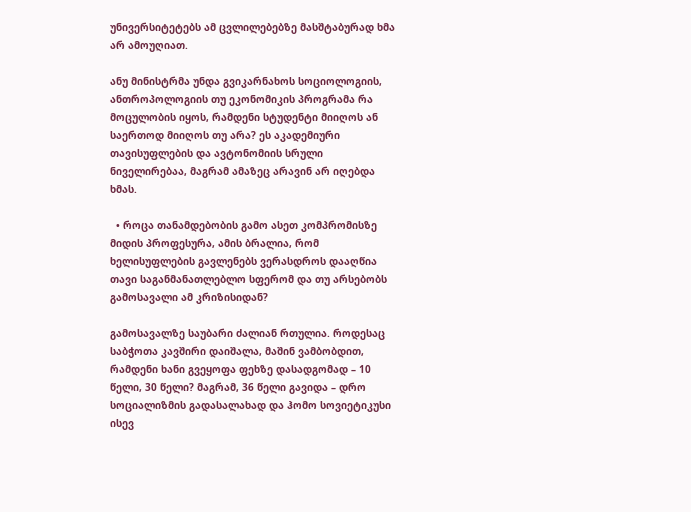უნივერსიტეტებს ამ ცვლილებებზე მასშტაბურად ხმა არ ამოუღიათ.

ანუ მინისტრმა უნდა გვიკარნახოს სოციოლოგიის, ანთროპოლოგიის თუ ეკონომიკის პროგრამა რა მოცულობის იყოს, რამდენი სტუდენტი მიიღოს ან საერთოდ მიიღოს თუ არა? ეს აკადემიური თავისუფლების და ავტონომიის სრული ნიველირებაა, მაგრამ ამაზეც არავინ არ იღებდა ხმას.

  • როცა თანამდებობის გამო ასეთ კომპრომისზე მიდის პროფესურა, ამის ბრალია, რომ ხელისუფლების გავლენებს ვერასდროს დააღწია თავი საგანმანათლებლო სფერომ და თუ არსებობს გამოსავალი ამ კრიზისიდან?

გამოსავალზე საუბარი ძალიან რთულია. როდესაც საბჭოთა კავშირი დაიშალა, მაშინ ვამბობდით, რამდენი ხანი გვეყოფა ფეხზე დასადგომად – 10 წელი, 30 წელი? მაგრამ, 36 წელი გავიდა – დრო სოციალიზმის გადასალახად და ჰომო სოვიეტიკუსი ისევ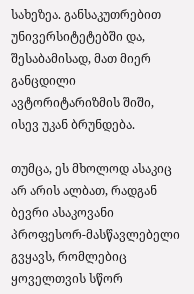სახეზეა. განსაკუთრებით უნივერსიტეტებში და, შესაბამისად, მათ მიერ განცდილი ავტორიტარიზმის შიში, ისევ უკან ბრუნდება.

თუმცა, ეს მხოლოდ ასაკიც არ არის ალბათ, რადგან ბევრი ასაკოვანი პროფესორ-მასწავლებელი გვყავს, რომლებიც ყოველთვის სწორ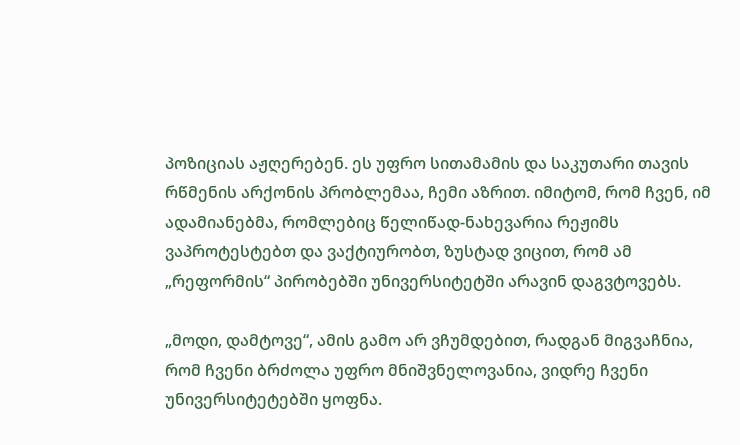პოზიციას აჟღერებენ. ეს უფრო სითამამის და საკუთარი თავის რწმენის არქონის პრობლემაა, ჩემი აზრით. იმიტომ, რომ ჩვენ, იმ ადამიანებმა, რომლებიც წელიწად-ნახევარია რეჟიმს ვაპროტესტებთ და ვაქტიურობთ, ზუსტად ვიცით, რომ ამ „რეფორმის“ პირობებში უნივერსიტეტში არავინ დაგვტოვებს.

„მოდი, დამტოვე“, ამის გამო არ ვჩუმდებით, რადგან მიგვაჩნია, რომ ჩვენი ბრძოლა უფრო მნიშვნელოვანია, ვიდრე ჩვენი უნივერსიტეტებში ყოფნა.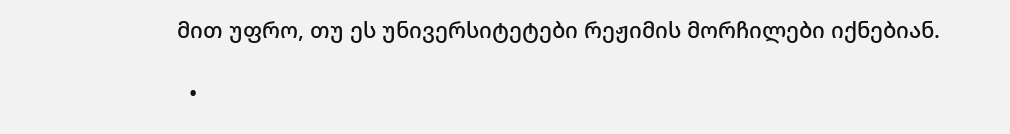მით უფრო, თუ ეს უნივერსიტეტები რეჟიმის მორჩილები იქნებიან.

  •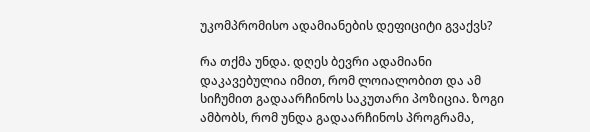უკომპრომისო ადამიანების დეფიციტი გვაქვს?

რა თქმა უნდა. დღეს ბევრი ადამიანი დაკავებულია იმით, რომ ლოიალობით და ამ სიჩუმით გადაარჩინოს საკუთარი პოზიცია. ზოგი ამბობს, რომ უნდა გადაარჩინოს პროგრამა,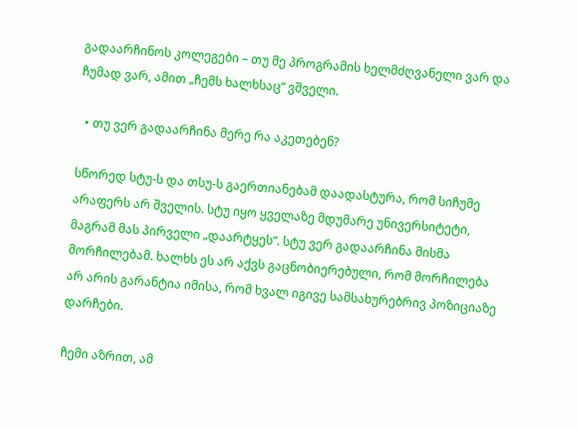გადაარჩინოს კოლეგები – თუ მე პროგრამის ხელმძღვანელი ვარ და ჩუმად ვარ, ამით „ჩემს ხალხსაც“ ვშველი.

  • თუ ვერ გადაარჩინა მერე რა აკეთებენ?

სწორედ სტუ-ს და თსუ-ს გაერთიანებამ დაადასტურა, რომ სიჩუმე არაფერს არ შველის. სტუ იყო ყველაზე მდუმარე უნივერსიტეტი, მაგრამ მას პირველი „დაარტყეს“. სტუ ვერ გადაარჩინა მისმა მორჩილებამ. ხალხს ეს არ აქვს გაცნობიერებული, რომ მორჩილება არ არის გარანტია იმისა, რომ ხვალ იგივე სამსახურებრივ პოზიციაზე დარჩები.

ჩემი აზრით, ამ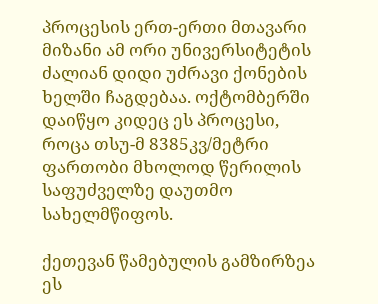პროცესის ერთ-ერთი მთავარი მიზანი ამ ორი უნივერსიტეტის ძალიან დიდი უძრავი ქონების ხელში ჩაგდებაა. ოქტომბერში დაიწყო კიდეც ეს პროცესი, როცა თსუ-მ 8385კვ/მეტრი ფართობი მხოლოდ წერილის საფუძველზე დაუთმო სახელმწიფოს.

ქეთევან წამებულის გამზირზეა ეს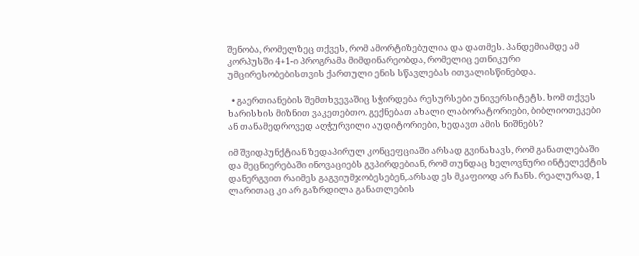შენობა, რომელზეც თქვეს, რომ ამორტიზებულია და დათმეს. პანდემიამდე ამ კორპუსში 4+1-ი პროგრამა მიმდინარეობდა, რომელიც ეთნიკური უმცირესობებისთვის ქართული ენის სწავლებას ითვალისწინებდა.

  • გაერთიანების შემთხვევაშიც სჭირდება რესურსები უნივერსიტეტს. ხომ თქვეს ხარისხის მიზნით ვაკეთებთო. გექნებათ ახალი ლაბორატორიები, ბიბლიოთეკები ან თანამედროვედ აღჭურვილი აუდიტორიები, ხედავთ ამის ნიშნებს?

იმ შვიდპუნქტიან ზედაპირულ კონცეფციაში არსად გვინახავს, რომ განათლებაში და მეცნიერებაში ინოვაციებს გვპირდებიან, რომ თუნდაც ხელოვნური ინტელექტის დანერგვით რაიმეს გაგვიუმჯობესებენ,.არსად ეს მკაფიოდ არ ჩანს. რეალურად, 1 ლარითაც კი არ გაზრდილა განათლების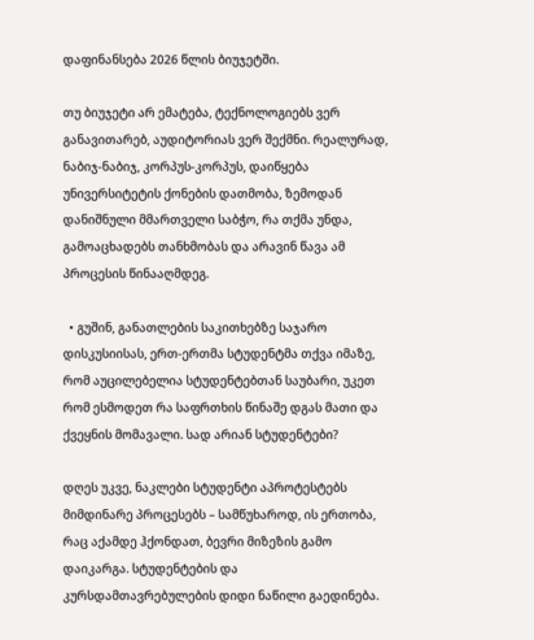დაფინანსება 2026 წლის ბიუჯეტში.

თუ ბიუჯეტი არ ემატება, ტექნოლოგიებს ვერ განავითარებ, აუდიტორიას ვერ შექმნი. რეალურად, ნაბიჯ-ნაბიჯ, კორპუს-კორპუს, დაიწყება უნივერსიტეტის ქონების დათმობა, ზემოდან დანიშნული მმართველი საბჭო, რა თქმა უნდა, გამოაცხადებს თანხმობას და არავინ წავა ამ პროცესის წინააღმდეგ.

  • გუშინ, განათლების საკითხებზე საჯარო დისკუსიისას, ერთ-ერთმა სტუდენტმა თქვა იმაზე, რომ აუცილებელია სტუდენტებთან საუბარი, უკეთ რომ ესმოდეთ რა საფრთხის წინაშე დგას მათი და ქვეყნის მომავალი. სად არიან სტუდენტები?

დღეს უკვე, ნაკლები სტუდენტი აპროტესტებს მიმდინარე პროცესებს – სამწუხაროდ, ის ერთობა, რაც აქამდე ჰქონდათ, ბევრი მიზეზის გამო დაიკარგა. სტუდენტების და კურსდამთავრებულების დიდი ნაწილი გაედინება.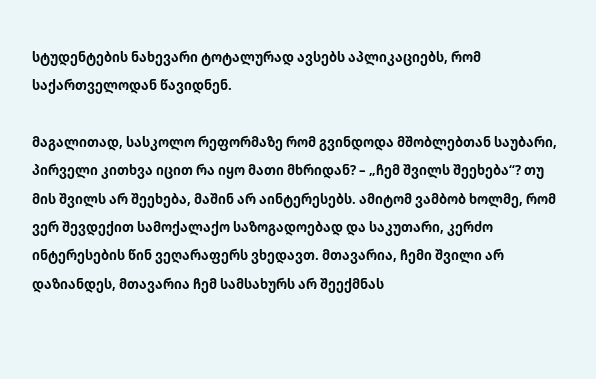სტუდენტების ნახევარი ტოტალურად ავსებს აპლიკაციებს, რომ საქართველოდან წავიდნენ.

მაგალითად, სასკოლო რეფორმაზე რომ გვინდოდა მშობლებთან საუბარი, პირველი კითხვა იცით რა იყო მათი მხრიდან? – „ჩემ შვილს შეეხება“? თუ მის შვილს არ შეეხება, მაშინ არ აინტერესებს. ამიტომ ვამბობ ხოლმე, რომ ვერ შევდექით სამოქალაქო საზოგადოებად და საკუთარი, კერძო ინტერესების წინ ვეღარაფერს ვხედავთ. მთავარია, ჩემი შვილი არ დაზიანდეს, მთავარია ჩემ სამსახურს არ შეექმნას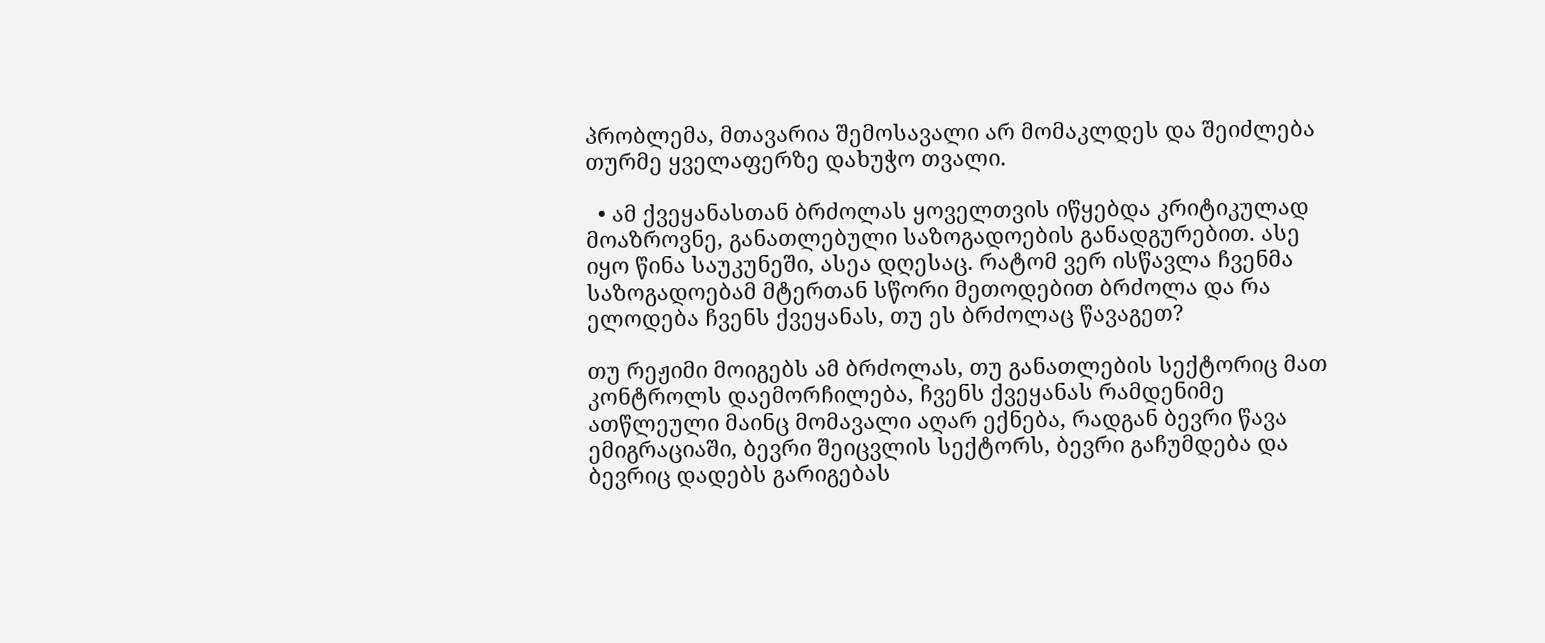პრობლემა, მთავარია შემოსავალი არ მომაკლდეს და შეიძლება თურმე ყველაფერზე დახუჭო თვალი.

  • ამ ქვეყანასთან ბრძოლას ყოველთვის იწყებდა კრიტიკულად მოაზროვნე, განათლებული საზოგადოების განადგურებით. ასე იყო წინა საუკუნეში, ასეა დღესაც. რატომ ვერ ისწავლა ჩვენმა საზოგადოებამ მტერთან სწორი მეთოდებით ბრძოლა და რა ელოდება ჩვენს ქვეყანას, თუ ეს ბრძოლაც წავაგეთ?

თუ რეჟიმი მოიგებს ამ ბრძოლას, თუ განათლების სექტორიც მათ კონტროლს დაემორჩილება, ჩვენს ქვეყანას რამდენიმე ათწლეული მაინც მომავალი აღარ ექნება, რადგან ბევრი წავა ემიგრაციაში, ბევრი შეიცვლის სექტორს, ბევრი გაჩუმდება და ბევრიც დადებს გარიგებას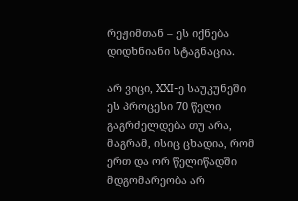რეჟიმთან – ეს იქნება დიდხნიანი სტაგნაცია.

არ ვიცი, XXI-ე საუკუნეში ეს პროცესი 70 წელი გაგრძელდება თუ არა, მაგრამ, ისიც ცხადია, რომ ერთ და ორ წელიწადში მდგომარეობა არ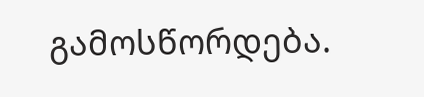გამოსწორდება.